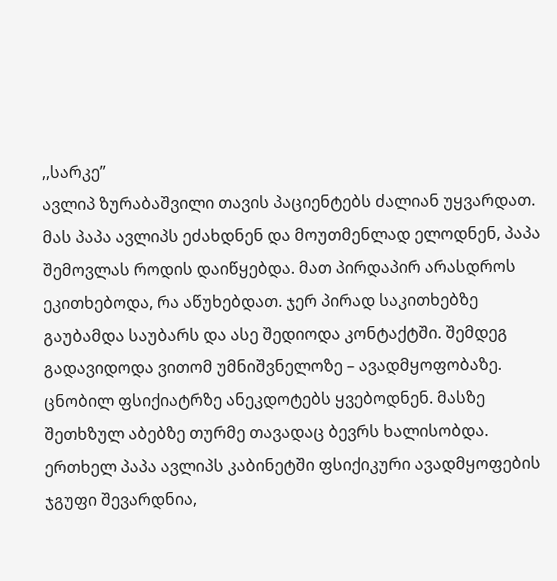,,სარკე”
ავლიპ ზურაბაშვილი თავის პაციენტებს ძალიან უყვარდათ. მას პაპა ავლიპს ეძახდნენ და მოუთმენლად ელოდნენ, პაპა შემოვლას როდის დაიწყებდა. მათ პირდაპირ არასდროს ეკითხებოდა, რა აწუხებდათ. ჯერ პირად საკითხებზე გაუბამდა საუბარს და ასე შედიოდა კონტაქტში. შემდეგ გადავიდოდა ვითომ უმნიშვნელოზე – ავადმყოფობაზე.
ცნობილ ფსიქიატრზე ანეკდოტებს ყვებოდნენ. მასზე შეთხზულ აბებზე თურმე თავადაც ბევრს ხალისობდა.
ერთხელ პაპა ავლიპს კაბინეტში ფსიქიკური ავადმყოფების ჯგუფი შევარდნია,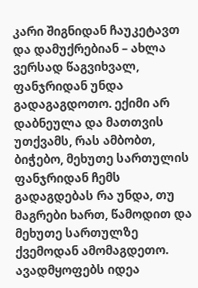კარი შიგნიდან ჩაუკეტავთ და დამუქრებიან – ახლა ვერსად წაგვიხვალ, ფანჯრიდან უნდა გადაგაგდოთო. ექიმი არ დაბნეულა და მათთვის უთქვამს, რას ამბობთ, ბიჭებო, მეხუთე სართულის ფანჯრიდან ჩემს გადაგდებას რა უნდა, თუ მაგრები ხართ, წამოდით და მეხუთე სართულზე ქვემოდან ამომაგდეთო. ავადმყოფებს იდეა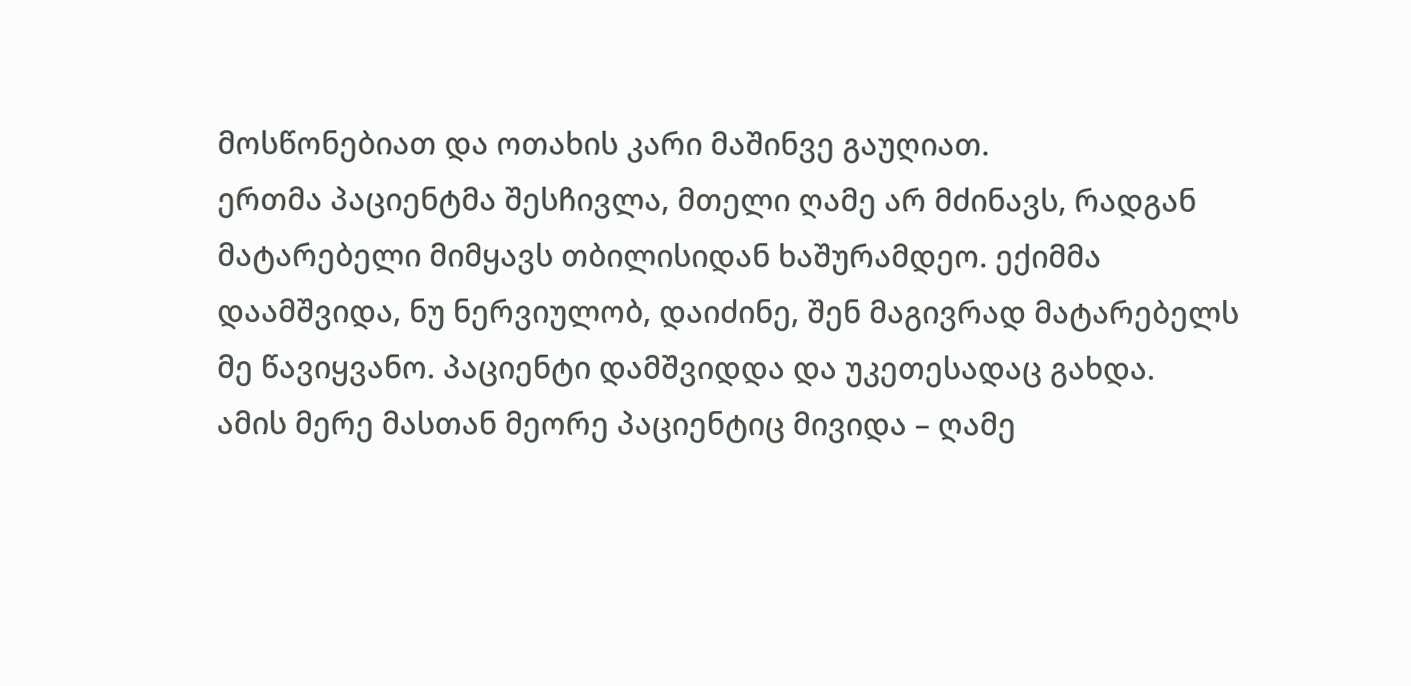მოსწონებიათ და ოთახის კარი მაშინვე გაუღიათ.
ერთმა პაციენტმა შესჩივლა, მთელი ღამე არ მძინავს, რადგან მატარებელი მიმყავს თბილისიდან ხაშურამდეო. ექიმმა დაამშვიდა, ნუ ნერვიულობ, დაიძინე, შენ მაგივრად მატარებელს მე წავიყვანო. პაციენტი დამშვიდდა და უკეთესადაც გახდა.
ამის მერე მასთან მეორე პაციენტიც მივიდა – ღამე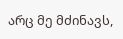არც მე მძინავს,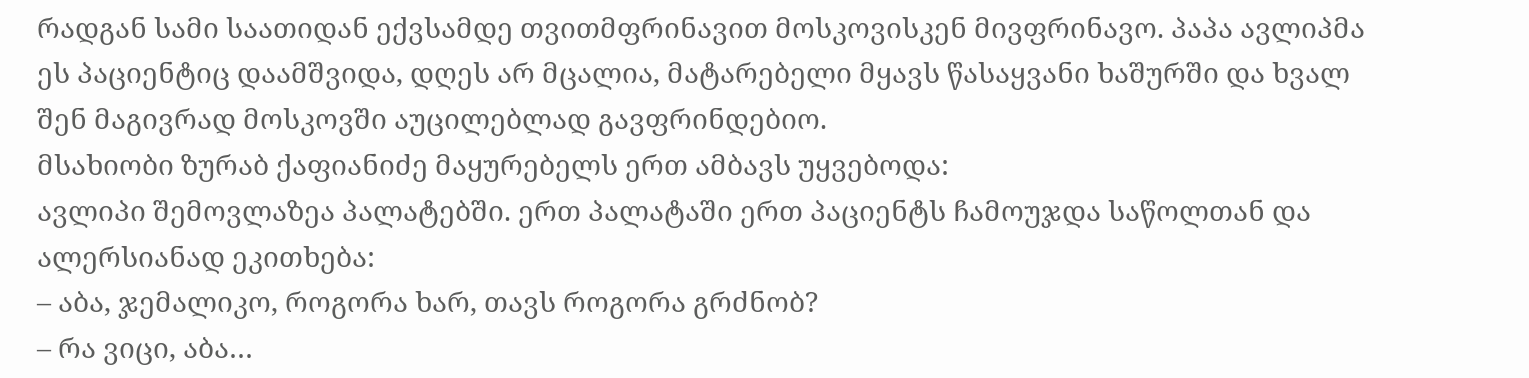რადგან სამი საათიდან ექვსამდე თვითმფრინავით მოსკოვისკენ მივფრინავო. პაპა ავლიპმა ეს პაციენტიც დაამშვიდა, დღეს არ მცალია, მატარებელი მყავს წასაყვანი ხაშურში და ხვალ შენ მაგივრად მოსკოვში აუცილებლად გავფრინდებიო.
მსახიობი ზურაბ ქაფიანიძე მაყურებელს ერთ ამბავს უყვებოდა:
ავლიპი შემოვლაზეა პალატებში. ერთ პალატაში ერთ პაციენტს ჩამოუჯდა საწოლთან და ალერსიანად ეკითხება:
– აბა, ჯემალიკო, როგორა ხარ, თავს როგორა გრძნობ?
– რა ვიცი, აბა…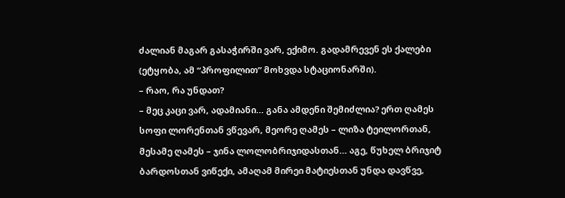ძალიან მაგარ გასაჭირში ვარ, ექიმო. გადამრევენ ეს ქალები (ეტყობა, ამ “პროფილით” მოხვდა სტაციონარში).
– რაო, რა უნდათ?
– მეც კაცი ვარ, ადამიანი… განა ამდენი შემიძლია? ერთ ღამეს სოფი ლორენთან ვწევარ, მეორე ღამეს – ლიზა ტეილორთან, მესამე ღამეს – ჯინა ლოლობრიჯიდასთან… აგე, წუხელ ბრიჯიტ ბარდოსთან ვიწექი, ამაღამ მირეი მატიესთან უნდა დავწვე,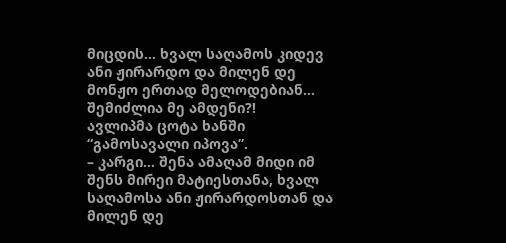მიცდის… ხვალ საღამოს კიდევ ანი ჟირარდო და მილენ დე მონჟო ერთად მელოდებიან… შემიძლია მე ამდენი?!
ავლიპმა ცოტა ხანში “გამოსავალი იპოვა”.
– კარგი… შენა ამაღამ მიდი იმ შენს მირეი მატიესთანა, ხვალ საღამოსა ანი ჟირარდოსთან და მილენ დე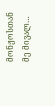მონჟოსთან მე მივალ…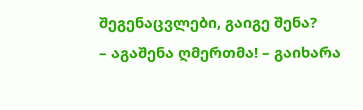შეგენაცვლები, გაიგე შენა?
– აგაშენა ღმერთმა! – გაიხარა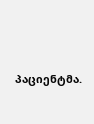პაციენტმა.